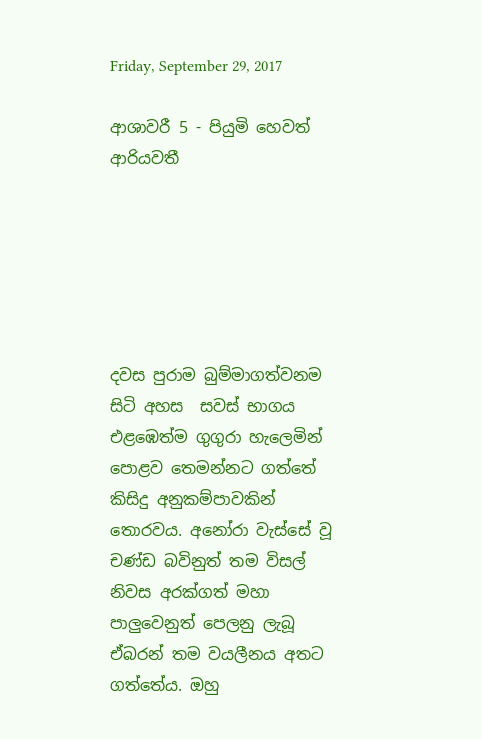Friday, September 29, 2017

ආශාවරී 5 - පියුමි හෙවත් ආරියවතී






දවස පුරාම බුම්මාගත්වනම සිටි අහස  සවස් භාගය එළඹෙත්ම ගුගුරා හැලෙමින් පොළව තෙමන්නට ගත්තේ කිසිදු අනුකම්පාවකින් තොරවය. අනෝරා වැස්සේ වූ චණ්ඩ බවිනුත් තම විසල් නිවස අරක්ගත් මහා පාලුවෙනුත් පෙලනු ලැබූ ඒබරන් තම වයලීනය අතට ගත්තේය. ඔහු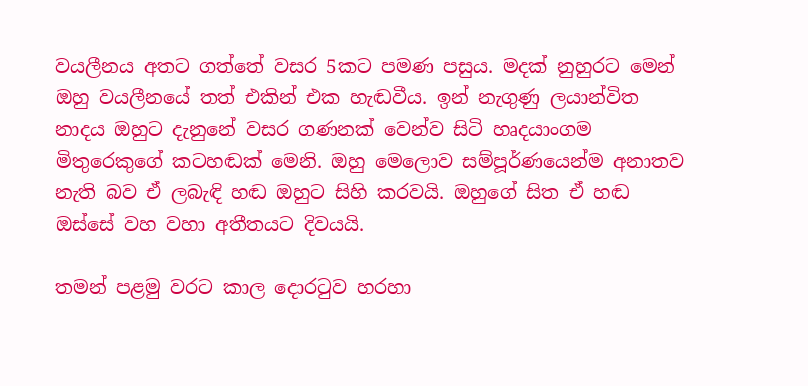වයලීනය අතට ගත්තේ වසර 5කට පමණ පසුය. මදක් නුහුරට මෙන් ඔහු වයලීනයේ තත් එකින් එක හැඬවීය. ඉන් නැගුණු ලයාන්විත නාදය ඔහුට දැනුනේ වසර ගණනක් වෙන්ව සිටි හෘදයාංගම මිතුරෙකුගේ කටහඬක් මෙනි. ඔහු මෙලොව සම්පූර්ණයෙන්ම අනාතව නැති බව ඒ ලබැඳි හඬ ඔහුට සිහි කරවයි. ඔහුගේ සිත ඒ හඬ ඔස්සේ වහ වහා අතීතයට දිවයයි.

තමන් පළමු වරට කාල දොරටුව හරහා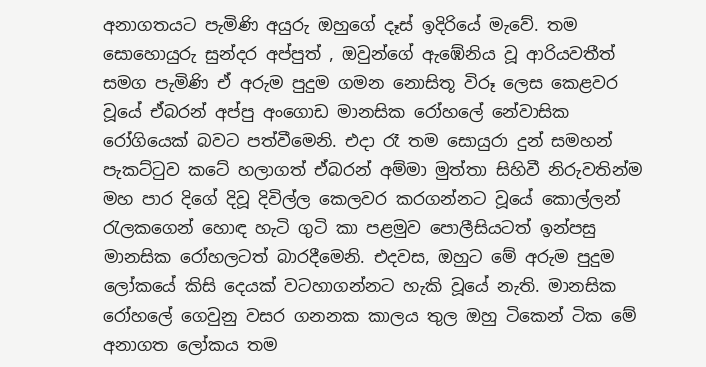අනාගතයට පැමිණි අයුරු ඔහුගේ දෑස් ඉදිරියේ මැවේ. තම සොහොයුරු සුන්දර අප්පුත් , ඔවුන්ගේ ඇඹේනිය වූ ආරියවතීත් සමග පැමිණි ඒ අරුම පුදුම ගමන නොසිතූ විරූ ලෙස කෙළවර වූයේ ඒබරන් අප්පු අංගොඩ මානසික රෝහලේ නේවාසික රෝගියෙක් බවට පත්වීමෙනි. එදා රෑ තම සොයුරා දුන් සමහන් පැකට්ටුව කටේ හලාගත් ඒබරන් අම්මා මුත්තා සිහිවී නිරුවතින්ම මහ පාර දිගේ දිවූ දිවිල්ල කෙලවර කරගන්නට වූයේ කොල්ලන් රැලකගෙන් හොඳ හැටි ගුටි කා පළමුව පොලීසියටත් ඉන්පසු මානසික රෝහලටත් බාරදීමෙනි. එදවස, ඔහුට මේ අරුම පුදුම ලෝකයේ කිසි දෙයක් වටහාගන්නට හැකි වූයේ නැති. මානසික රෝහලේ ගෙවුනු වසර ගනනක කාලය තුල ඔහු ටිකෙන් ටික මේ අනාගත ලෝකය තම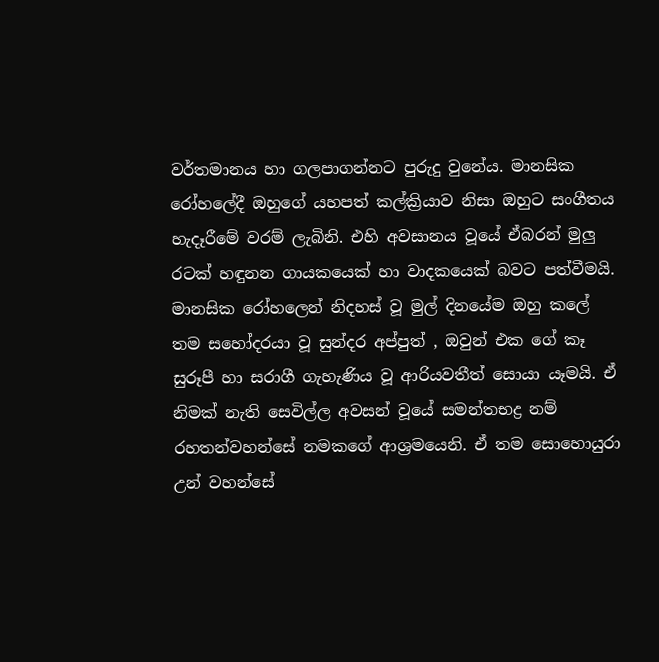වර්තමානය හා ගලපාගන්නට පුරුදු වුනේය. මානසික රෝහලේදී ඔහුගේ යහපත් කල්ක්‍රියාව නිසා ඔහුට සංගීතය හැදෑරීමේ වරම් ලැබිනි. එහි අවසානය වූයේ ඒබරන් මුලු රටක් හඳුනන ගායකයෙක් හා වාදකයෙක් බවට පත්වීමයි. මානසික රෝහලෙන් නිදහස් වූ මුල් දිනයේම ඔහු කලේ තම සහෝදරයා වූ සුන්දර අප්පුත් , ඔවුන් එක ගේ කෑ සුරූපී හා සරාගී ගැහැණිය වූ ආරියවතීත් සොයා යෑමයි. ඒ නිමක් නැති සෙවිල්ල අවසන් වූයේ සමන්තභද්‍ර නම් රහතන්වහන්සේ නමකගේ ආශ්‍රමයෙනි. ඒ තම සොහොයුරා උන් වහන්සේ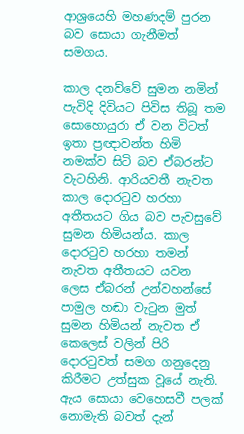ආශ්‍රයෙහි මහණදම් පුරන බව සොයා ගැනීමත් සමගය.

කාල දනව්වේ සුමන නමින් පැවිදි දිවියට පිවිස තිබූ තම සොහොයුරා ඒ වන විටත් ඉතා ප්‍රඥාවන්ත හිමි නමක්ව සිටි බව ඒබරන්ට වැටහිනි. ආරියවතී නැවත කාල දොරටුව හරහා අතීතයට ගිය බව පැවසුවේ සුමන හිමියන්ය. කාල දොරටුව හරහා තමන් නැවත අතීතයට යවන ලෙස ඒබරන් උන්වහන්සේ පාමුල හඬා වැටුන මුත් සුමන හිමියන් නැවත ඒ කෙලෙස් වලින් පිරි දොරටුවත් සමග ගනුදෙනු කිරීමට උත්සුක වූයේ නැති.  ඇය සොයා වෙහෙසවී පලක් නොමැති බවත් දැන්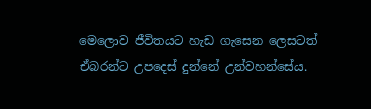මෙලොව ජීවිතයට හැඩ ගැසෙන ලෙසටත් ඒබරන්ට උපදෙස් දුන්නේ උන්වහන්සේය.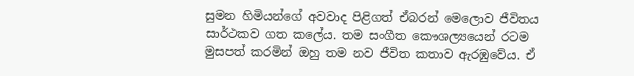සුමන හිමියන්ගේ අවවාද පිළිගත් ඒබරන් මෙලොව ජීවිතය සාර්ථකව ගත කලේය. තම සංගීත කෞශල්‍යයෙන් රටම මුසපත් කරමින් ඔහු තම නව ජීවිත කතාව ඇරඹුවේය. ඒ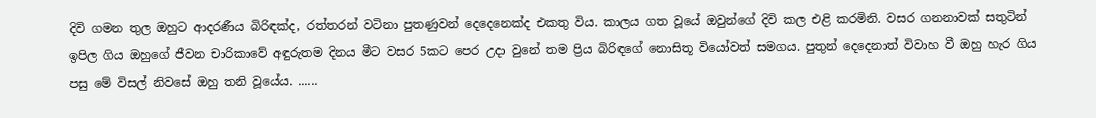දිවි ගමන තුල ඔහුට ආදරණීය බිරිඳක්ද, රත්තරන් වටිනා පුතණුවන් දෙදෙනෙක්ද එකතු විය. කාලය ගත වූයේ ඔවුන්ගේ දිවි කල එළි කරමිනි. වසර ගනනාවක් සතුටින් ඉපිල ගිය ඔහුගේ ජීවන චාරිකාවේ අඳුරුතම දිනය මීට වසර 5කට පෙර උදා වුනේ තම ප්‍රිය බිරිඳගේ නොසිතූ වියෝවත් සමගය. පුතුන් දෙදෙනාත් විවාහ වී ඔහු හැර ගිය පසු මේ විසල් නිවසේ ඔහු තනි වූයේය. ......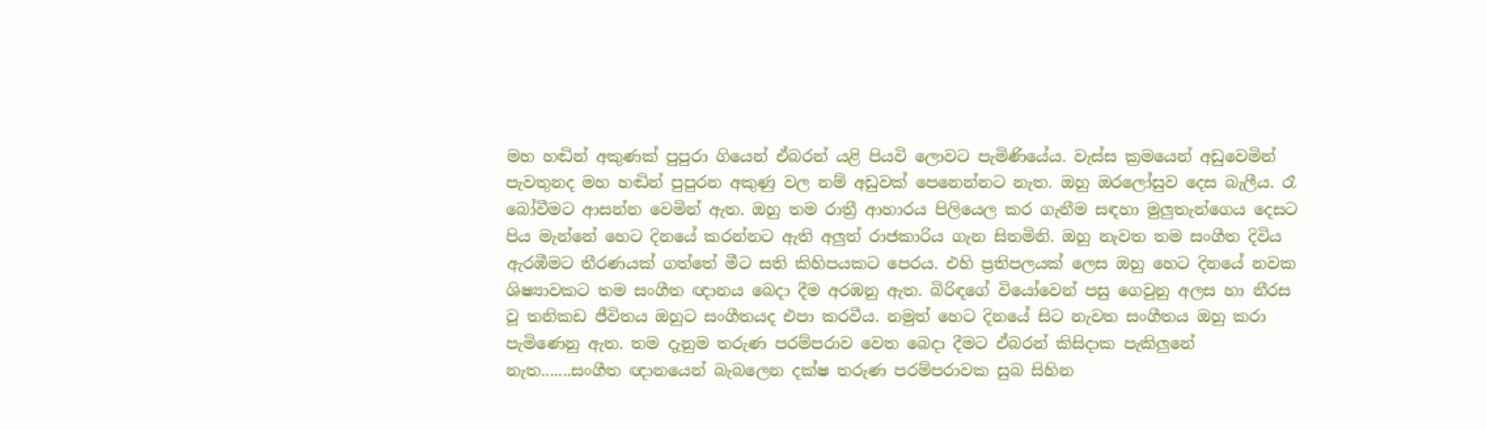මහ හඬින් අකුණක් පුපුරා ගියෙන් ඒබරන් යළි පියවි ලොවට පැමිණියේය. වැස්ස ක්‍රමයෙන් අඩුවෙමින් පැවතුනද මහ හඬින් පුපුරන අකුණු වල නම් අඩුවක් පෙනෙන්නට නැත. ඔහු ඔරලෝසුව දෙස බැලීය. රෑ බෝවීමට ආසන්න වෙමින් ඇත. ඔහු තම රාත්‍රී ආහාරය පිලියෙල කර ගැනීම සඳහා මුලුතැන්ගෙය දෙසට පිය මැන්නේ හෙට දිනයේ කරන්නට ඇති අලුත් රාජකාරිය ගැන සිතමිනි. ඔහු නැවත තම සංගීත දිවිය ඇරඹීමට තීරණයක් ගත්තේ මීට සති කිහිපයකට පෙරය. එහි ප්‍රතිපලයක් ලෙස ඔහු හෙට දිනයේ නවක ශිෂ්‍යාවකට තම සංගීත ඥානය බෙදා දීම අරඹනු ඇත. බිරිඳගේ වියෝවෙන් පසු ගෙවුනු අලස හා නීරස වූ තනිකඩ ජීවිතය ඔහුට සංගීතයද එපා කරවීය. නමුත් හෙට දිනයේ සිට නැවත සංගීතය ඔහු කරා පැමිණෙනු ඇත. තම දැනුම තරුණ පරම්පරාව වෙත බෙදා දීමට ඒබරන් කිසිදාක පැකිලුනේ නැත.......සංගීත ඥානයෙන් බැබලෙන දක්ෂ තරුණ පරම්පරාවක සුබ සිහින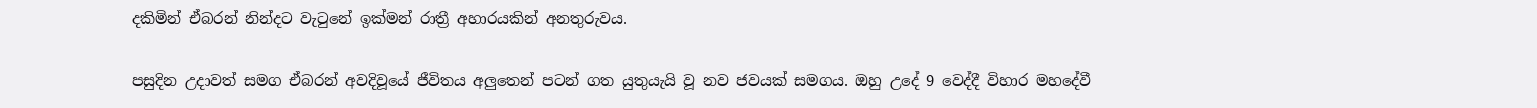දකිමින් ඒබරන් නින්දට වැටුනේ ඉක්මන් රාත්‍රී අහාරයකින් අනතුරුවය.

පසුදින උදාවත් සමග ඒබරන් අවදිවූයේ ජීවිතය අලුතෙන් පටන් ගත යුතුයැයි වූ නව ජවයක් සමගය. ඔහු උදේ 9 වෙද්දී විහාර මහදේවී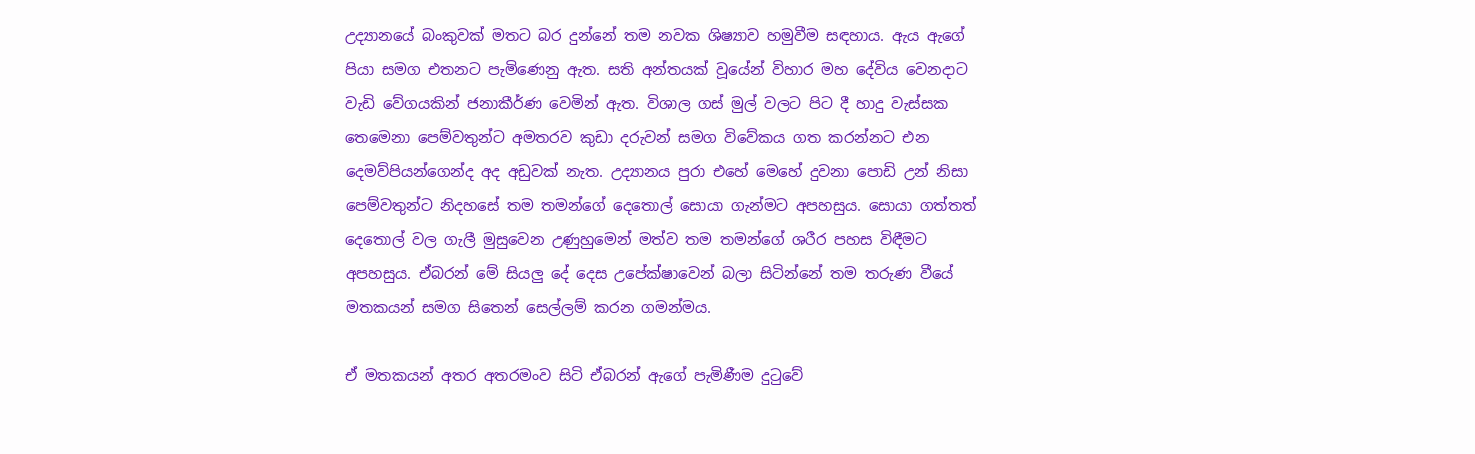උද්‍යානයේ බංකුවක් මතට බර දුන්නේ තම නවක ශිෂ්‍යාව හමුවීම සඳහාය. ඇය ඇගේ පියා සමග එතනට පැමිණෙනු ඇත. සති අන්තයක් වූයේන් විහාර මහ දේවිය වෙනදාට වැඩි වේගයකින් ජනාකීර්ණ වෙමින් ඇත. විශාල ගස් මුල් වලට පිට දී හාදු වැස්සක තෙමෙනා පෙම්වතුන්ට අමතරව කුඩා දරුවන් සමග විවේකය ගත කරන්නට එන දෙමව්පියන්ගෙන්ද අද අඩුවක් නැත. උද්‍යානය පුරා එහේ මෙහේ දුවනා පොඩි උන් නිසා පෙම්වතුන්ට නිදහසේ තම තමන්ගේ දෙතොල් සොයා ගැන්මට අපහසුය. සොයා ගත්තත් දෙතොල් වල ගැලී මුසුවෙන උණුහුමෙන් මත්ව තම තමන්ගේ ශරීර පහස විඳීමට අපහසුය. ඒබරන් මේ සියලු දේ දෙස උපේක්ෂාවෙන් බලා සිටින්නේ තම තරුණ වීයේ මතකයන් සමග සිතෙන් සෙල්ලම් කරන ගමන්මය.

ඒ මතකයන් අතර අතරමංව සිටි ඒබරන් ඇගේ පැමිණීම දුටුවේ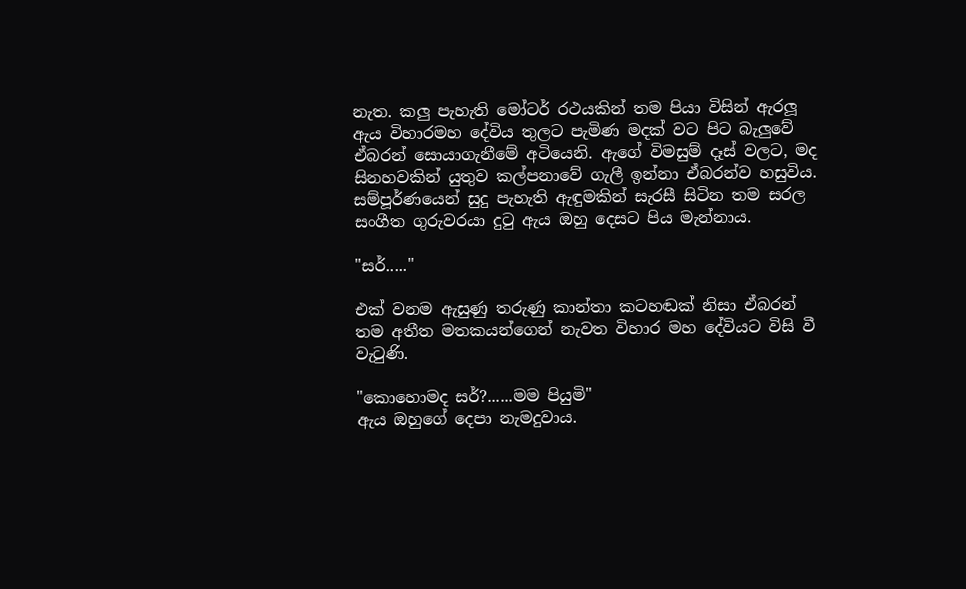නැත. කලු පැහැති මෝටර් රථයකින් තම පියා විසින් ඇරලූ ඇය විහාරමහ දේවිය තුලට පැමිණ මදක් වට පිට බැලුවේ ඒබරන් සොයාගැනීමේ අටියෙනි. ඇගේ විමසුම් දෑස් වලට, මද සිනහවකින් යුතුව කල්පනාවේ ගැලී ඉන්නා ඒබරන්ව හසුවිය. සම්පූර්ණයෙන් සුදු පැහැති ඇඳුමකින් සැරසී සිටින තම සරල සංගීත ගුරුවරයා දුටු ඇය ඔහු දෙසට පිය මැන්නාය.

"සර්....."

එක් වනම ඇසුණු තරුණු කාන්තා කටහඬක් නිසා ඒබරන් තම අතීත මතකයන්ගෙන් නැවත විහාර මහ දේවියට විසි වී වැටුණි.

"කොහොමද සර්?......මම පියුමි"
ඇය ඔහුගේ දෙපා නැමදුවාය.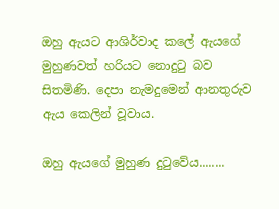ඔහු ඇයට ආශිර්වාද කලේ ඇයගේ මුහුණවත් හරියට නොදුටු බව සිතමිණි. දෙපා නැමදුමෙන් ආනතුරුව ඇය කෙලින් වූවාය.

ඔහු ඇයගේ මුහුණ දුටුවේය........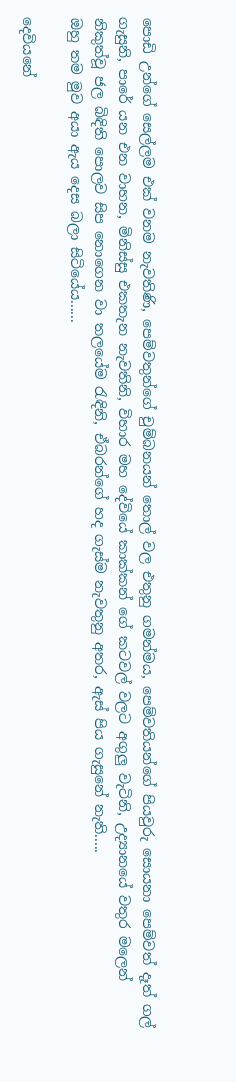පොඩි උන්ගේ සෙල්ලම එක් වනම නැවතිණි, පෙම්වතුන්ගේ චුම්බනයන් තොල් වල එතුනු ගමන්මය, පෙම්වතියන්ගේ පියවුරු සොයනා පෙම්වත් දෑත් ගල් ගැසුනි, පාරේ යන එන වාහන, මිනිස්සු එකතැන නැවතිනි, විහාර මහ දේවියේ කාක්කන් ගේ කටවල් වලට අගුලු වැටිනි, උද්‍යානයේ වතුර මලෙන් නිකුත්වූ ජල බිඳිති පොලව සිප නොගෙන වා තලයේම රැඳිනි, ඒබරන්ගේ හද ගැස්ම නැවතුනු අතර, ඇස් පිය ගැසුනේ නැති.....
ඔහු තම මුව අයා ඇය දෙස බලා සිටියේය......

දෙවියනේ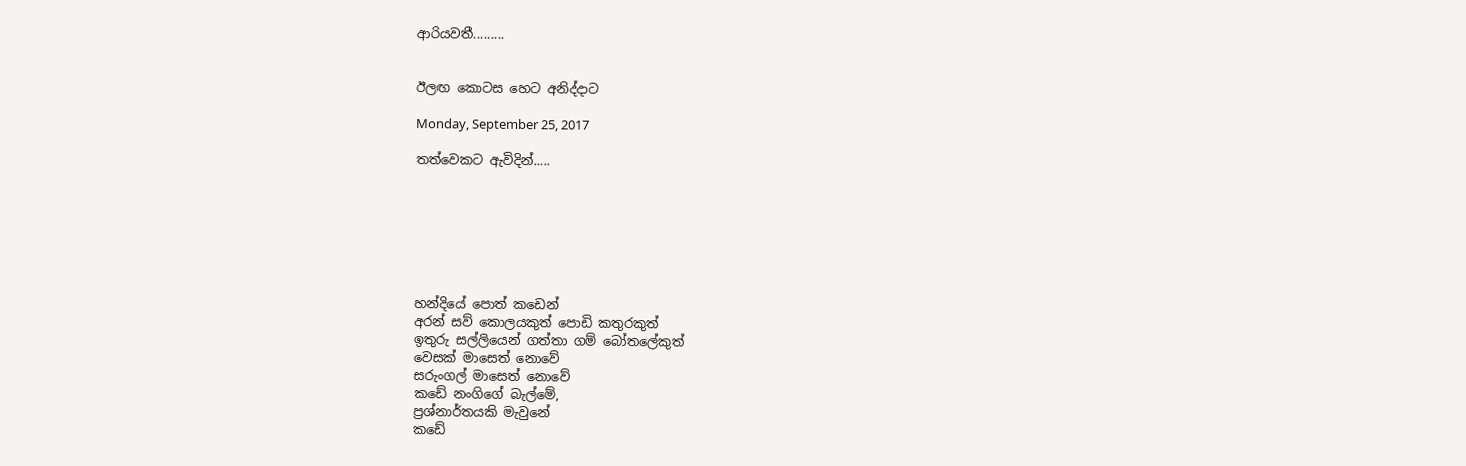ආරියවතී.........


ඊලඟ කොටස හෙට අනිද්දාට

Monday, September 25, 2017

තත්වෙකට ඇවිදින්.....







හන්දියේ පොත් කඩෙන්
අරන් සව් කොලයකුත් පොඩි කතුරකුත්
ඉතුරු සල්ලියෙන් ගත්තා ගම් බෝතලේකුත්
වෙසක් මාසෙත් නොවේ
සරුංගල් මාසෙත් නොවේ
කඩේ නංගිගේ බැල්මේ,
ප්‍රශ්නාර්තයකි මැවුනේ
කඩේ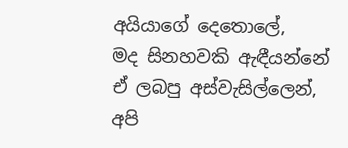අයියාගේ දෙතොලේ,
මද සිනහවකි ඇඳීයන්නේ
ඒ ලබපු අස්වැසිල්ලෙන්,
අපි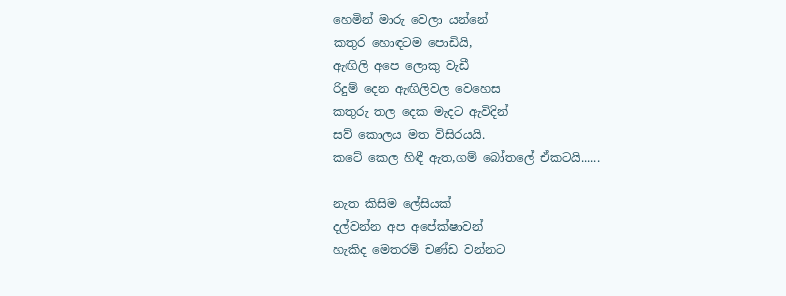හෙමින් මාරු වෙලා යන්නේ
කතුර හොඳටම පොඩියි,
ඇඟිලි අපෙ ලොකු වැඩී
රිදුම් දෙන ඇඟිලිවල වෙහෙස
කතුරු තල දෙක මැදට ඇවිදින්
සව් කොලය මත විසිරයයි.
කටේ කෙල හිඳී ඇත,ගම් බෝතලේ ඒකටයි......

නැත කිසිම ලේසියක්
දල්වන්න අප අපේක්ෂාවන්
හැකිද මෙතරම් චණ්ඩ වන්නට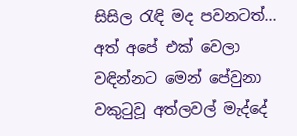සිසිල රැඳි මද පවනටත්...
අත් අපේ එක් වෙලා
වඳින්නට මෙන් පේවුනා
වකුටුවූ අත්ලවල් මැද්දේ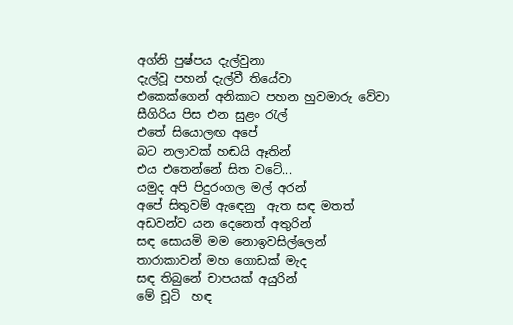අග්නි පුෂ්පය දැල්වුනා
දැල්වූ පහන් දැල්වී තියේවා
එකෙක්ගෙන් අනිකාට පහන හුවමාරු වේවා
සීගිරිය පිස එන සුළං රැල්
එතේ සියොලඟ අපේ
බට නලාවක් හඬයි ඈතින්
එය එතෙන්නේ සිත වටේ...
යමුද අපි පිදුරංගල මල් අරන්
අපේ සිතුවම් ඇඳෙනු  ඇත සඳ මතත්
අඩවන්ව යන දෙනෙත් අතුරින්
සඳ සොයමි මම නොඉවසිල්ලෙන්
තාරාකාවන් මහ ගොඩක් මැද
සඳ තිබුනේ චාපයක් අයුරින්
මේ චූටි  හඳ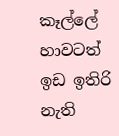කෑල්ලේ
හාවටත් ඉඩ ඉතිරි නැති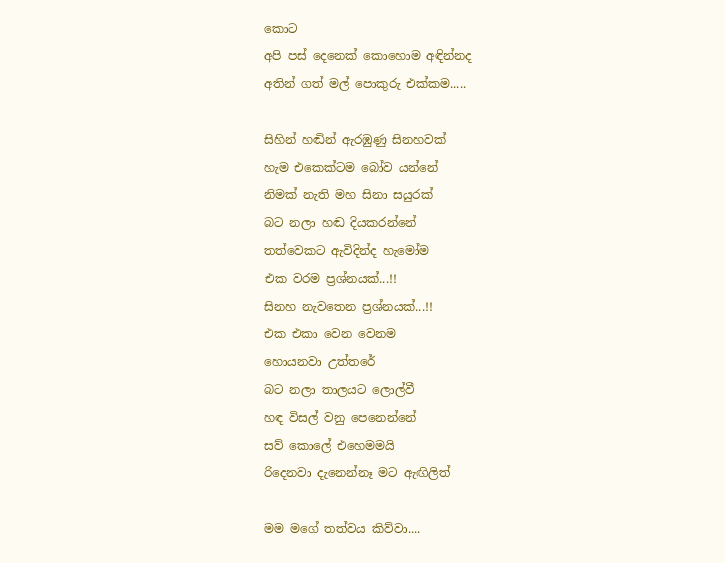කොට
අපි පස් දෙනෙක් කොහොම අඳින්නද
අතින් ගත් මල් පොකුරු එක්කම.....

සිහින් හඬින් ඇරඹුණු සිනහවක්
හැම එකෙක්ටම බෝව යන්නේ
නිමක් නැති මහ සිනා සයුරක්
බට නලා හඬ දියකරන්නේ
තත්වෙකට ඇවිදින්ද හැමෝම
එක වරම ප්‍රශ්නයක්...!!
සිනහ නැවතෙන ප්‍රශ්නයක්...!!
එක එකා වෙන වෙනම
හොයනවා උත්තරේ
බට නලා තාලයට ලොල්වී
හඳ විසල් වනු පෙනෙන්නේ
සව් කොලේ එහෙමමයි
රිදෙනවා දැනෙන්නෑ මට ඇඟිලිත්

මම මගේ තත්වය කිව්වා....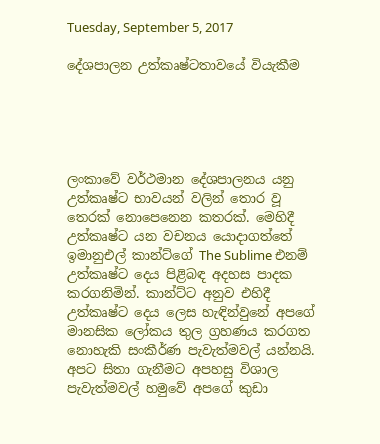Tuesday, September 5, 2017

දේශපාලන උත්කෘෂ්ටතාවයේ වියැකීම





ලංකාවේ වර්ථමාන දේශපාලනය යනු උත්කෘෂ්ට භාවයන් වලින් තොර වූ තෙරක් නොපෙනෙන කතරක්. මෙහිදී උත්කෘෂ්ට යන වචනය යොදාගත්තේ ඉමානුඑල් කාන්ට්ගේ The Sublime එනම් උත්කෘෂ්ට දෙය පිළිබඳ අදහස පාදක කරගනිමින්. කාන්ට්ට අනුව එහිදී උත්කෘෂ්ට දෙය ලෙස හැඳින්වුනේ අපගේ මානසික ලෝකය තුල ග්‍රහණය කරගත නොහැකි සංකීර්ණ පැවැත්මවල් යන්නයි. අපට සිතා ගැනීමට අපහසු විශාල පැවැත්මවල් හමුවේ අපගේ කුඩා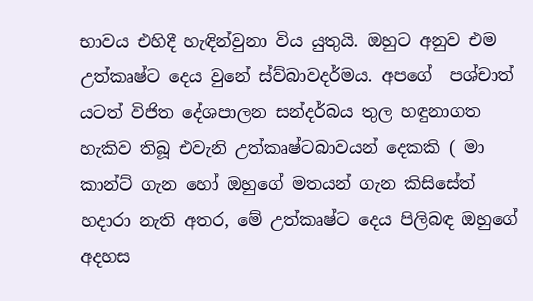භාවය එහිදී හැඳින්වුනා විය යුතුයි. ඔහුට අනුව එම  උත්කෘෂ්ට දෙය වුනේ ස්ව්බාවදර්මය. අපගේ  පශ්චාත් යටත් විජිත දේශපාලන සන්දර්බය තුල හඳුනාගත හැකිව තිබූ එවැනි උත්කෘෂ්ටබාවයන් දෙකකි ( මා කාන්ට් ගැන හෝ ඔහුගේ මතයන් ගැන කිසිසේත් හදාරා නැති අතර, මේ උත්කෘෂ්ට දෙය පිලිබඳ ඔහුගේ අදහස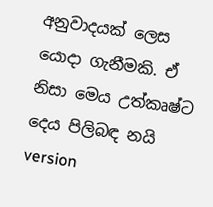අනුවාදයක් ලෙස යොදා ගැනීමකි. ඒ නිසා මෙය උත්කෘෂ්ට දෙය පිලිබඳ නයි version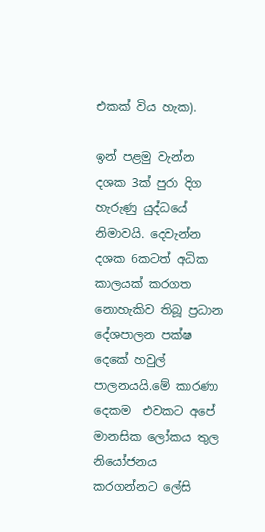එකක් විය හැක).

ඉන් පළමු වැන්න දශක 3ක් පුරා දිග හැරුණු යුද්ධයේ නිමාවයි. දෙවැන්න දශක 6කටත් අධික කාලයක් කරගත නොහැකිව තිබූ ප්‍රධාන දේශපාලන පක්ෂ දෙකේ හවුල් පාලනයයි.මේ කාරණා දෙකම  එවකට අපේ මානසික ලෝකය තුල නියෝජනය කරගන්නට ලේසි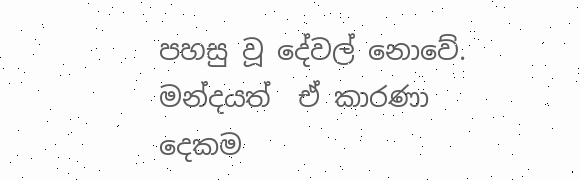පහසු වූ දේවල් නොවේ. මන්දයත්  ඒ කාරණා දෙකම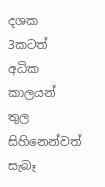දශක 3කටත් අධික කාලයන් තුල සිහිනෙන්වත් සැබෑ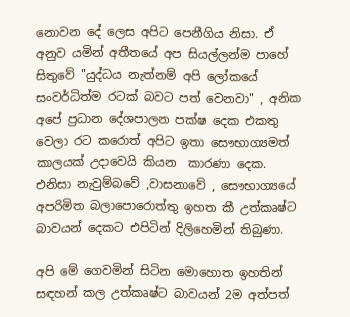නොවන දේ ලෙස අපිට පෙනීගිය නිසා. ඒ අනුව යමින් අතීතයේ අප සියල්ලන්ම පාහේ සිතුවේ "යුද්ධය නැත්නම් අපි ලෝකයේ සංවර්ධිත්ම රටක් බවට පත් වෙනවා" , අනික අපේ ප්‍රධාන දේශපාලන පක්ෂ දෙක එකතු වෙලා රට කරොත් අපිට ඉතා සෞභාග්‍යමත් කාලයක් උදාවෙයි කියන  කාරණා දෙක. එනිසා නැවුම්බවේ ,වාසනාවේ , සෞභාග්‍යයේ අපරිමිත බලාපොරොත්තු ඉහත කී උත්කෘෂ්ට බාවයන් දෙකට එපිටින් දිලිහෙමින් තිබුණා.

අපි මේ ගෙවමින් සිටින මොහොත ඉහතින් සඳහන් කල උත්කෘෂ්ට බාවයන් 2ම අත්පත්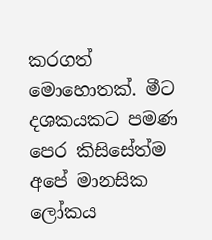කරගත් මොහොතක්. මීට දශකයකට පමණ පෙර කිසිසේත්ම අපේ මානසික ලෝකය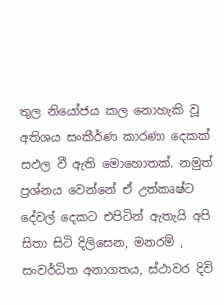තුල නියෝජය කල නොහැකි වූ අතිශය සංකීර්ණ කාරණා දෙකක් සඵල වී ඇති මොහොතක්. නමුත් ප්‍රශ්නය වෙන්නේ ඒ උත්කෘෂ්ට දේවල් දෙකට එපිටින් ඇතැයි අපි සිතා සිටි දිලිසෙන, මනරම් , සංවර්ධිත අනාගතය, ස්ථාවර දිවි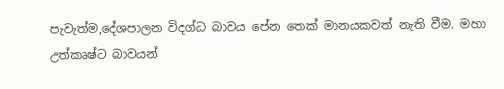පැවැත්ම,දේශපාලන විදග්ධ බාවය පේන තෙක් මානයකවත් නැති වීම. මහා උත්කෘෂ්ට බාවයන්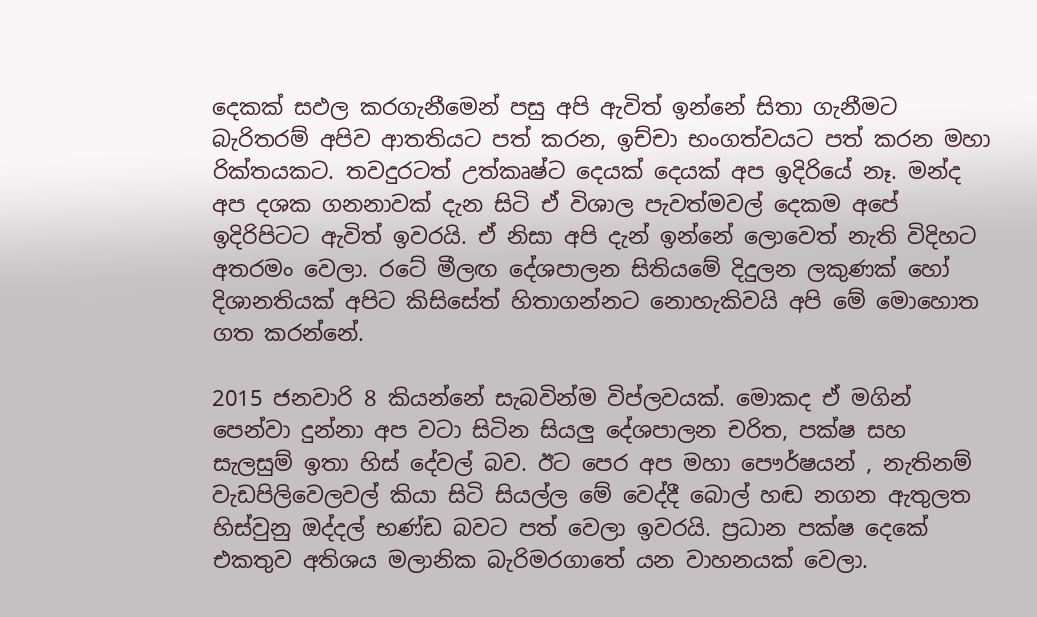දෙකක් සඵල කරගැනීමෙන් පසු අපි ඇවිත් ඉන්නේ සිතා ගැනීමට බැරිතරම් අපිව ආතතියට පත් කරන, ඉච්චා භංගත්වයට පත් කරන මහා රික්තයකට. තවදුරටත් උත්කෘෂ්ට දෙයක් දෙයක් අප ඉදිරියේ නෑ. මන්ද අප දශක ගනනාවක් දැන සිටි ඒ විශාල පැවත්මවල් දෙකම අපේ ඉදිරිපිටට ඇවිත් ඉවරයි. ඒ නිසා අපි දැන් ඉන්නේ ලොවෙත් නැති විදිහට අතරමං වෙලා. රටේ මීලඟ දේශපාලන සිතියමේ දිදුලන ලකුණක් හෝ දිශානතියක් අපිට කිසිසේත් හිතාගන්නට නොහැකිවයි අපි මේ මොහොත ගත කරන්නේ.

2015 ජනවාරි 8 කියන්නේ සැබවින්ම විප්ලවයක්. මොකද ඒ මගින් පෙන්වා දුන්නා අප වටා සිටින සියලු දේශපාලන චරිත, පක්ෂ සහ සැලසුම් ඉතා හිස් දේවල් බව. ඊට පෙර අප මහා පෞර්ෂයන් , නැතිනම් වැඩපිලිවෙලවල් කියා සිටි සියල්ල මේ වෙද්දී බොල් හඬ නගන ඇතුලත හිස්වුනු ඔද්දල් භණ්ඩ බවට පත් වෙලා ඉවරයි. ප්‍රධාන පක්ෂ දෙකේ එකතුව අතිශය මලානික බැරිමරගාතේ යන වාහනයක් වෙලා.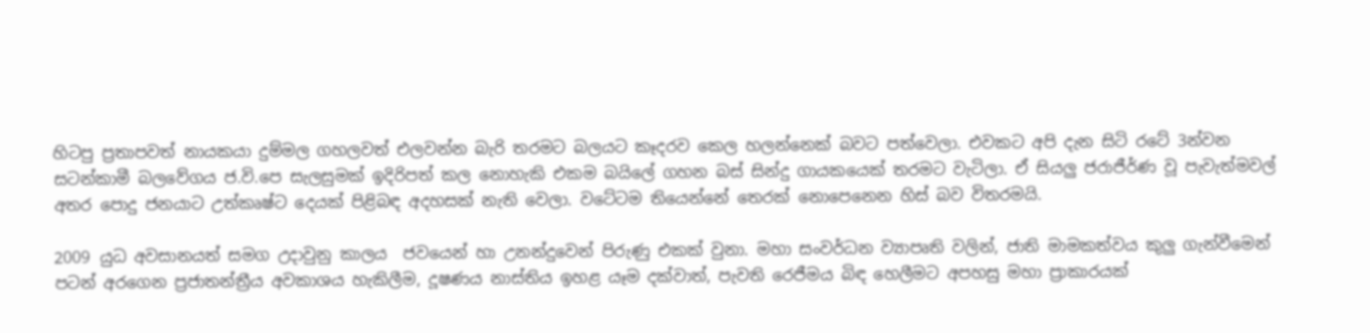හිටපු ප්‍රතාපවත් නායකයා දුම්මල ගහලවත් එලවන්න බැරි තරමට බලයට කෑදරව කෙල හලන්නෙක් බවට පත්වෙලා. එවකට අපි දැන සිටි රටේ 3න්වන සටන්කාමී බලවේගය ජ.වි.පෙ සැලසුමක් ඉදිරිපත් කල නොහැකි එකම බයිලේ ගහන බස් සින්දු ගායකයෙක් තරමට වැටිලා. ඒ සියලු ජරාජීර්ණ වූ පැවැත්මවල් අතර පොදු ජනයාට උත්කෘෂ්ට දෙයක් පිළිබඳ අදහසක් නැති වෙලා. වටේටම තියෙන්නේ තෙරක් නොපෙනෙන හිස් බව විතරමයි.

2009 යුධ අවසානයත් සමග උදාවුනු කාලය  ජවයෙන් හා උනන්දුවෙන් පිරුණු එකක් වුනා. මහා සංවර්ධන ව්‍යාපෘති වලින්, ජාති මාමකත්වය කුලු ගැන්වීමෙන් පටන් අරගෙන ප්‍රජාතන්ත්‍රීය අවකාශය හැකිලීම, දූෂණය නාස්තිය ඉහළ යෑම දක්වාත්, පැවති රෙජීමය බිඳ හෙලීමට අපහසු මහා ප්‍රාකාරයක්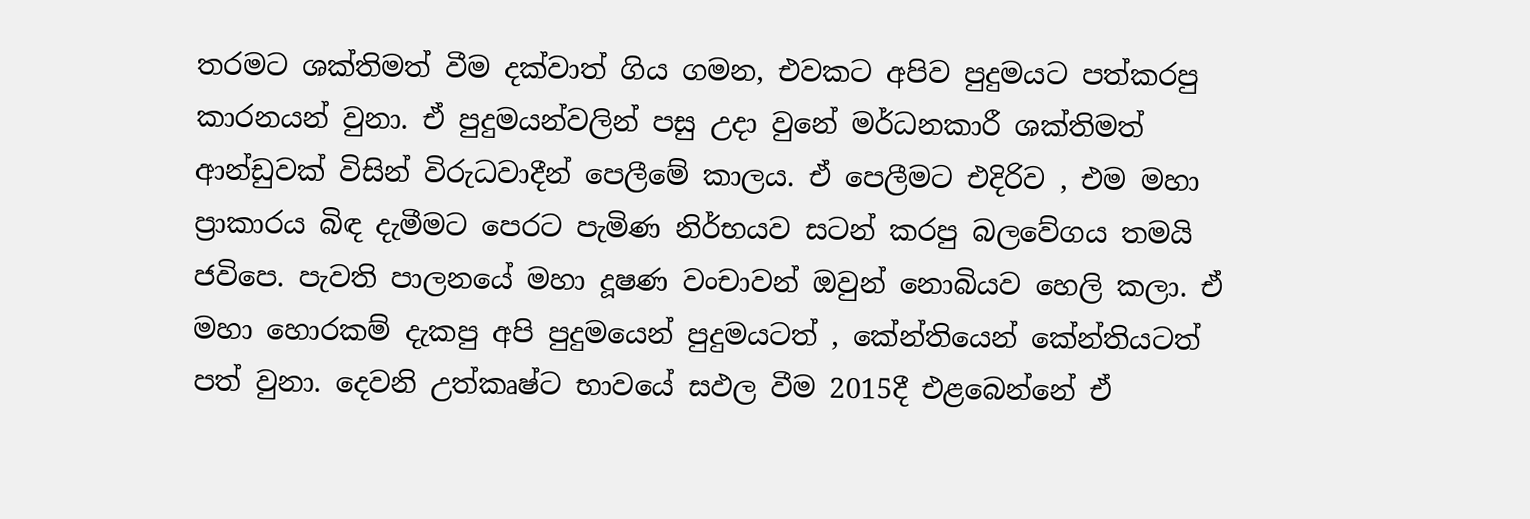තරමට ශක්තිමත් වීම දක්වාත් ගිය ගමන, එවකට අපිව පුදුමයට පත්කරපු කාරනයන් වුනා. ඒ පුදුමයන්වලින් පසු උදා වුනේ මර්ධනකාරී ශක්තිමත් ආන්ඩුවක් විසින් විරුධවාදීන් පෙලීමේ කාලය. ඒ පෙලීමට එදිරිව , එම මහා ප්‍රාකාරය බිඳ දැමීමට පෙරට පැමිණ නිර්භයව සටන් කරපු බලවේගය තමයි ජවිපෙ. පැවති පාලනයේ මහා දූෂණ වංචාවන් ඔවුන් නොබියව හෙලි කලා. ඒ මහා හොරකම් දැකපු අපි පුදුමයෙන් පුදුමයටත් , කේන්තියෙන් කේන්තියටත් පත් වුනා. දෙවනි උත්කෘෂ්ට භාවයේ සඵල වීම 2015දී එළබෙන්නේ ඒ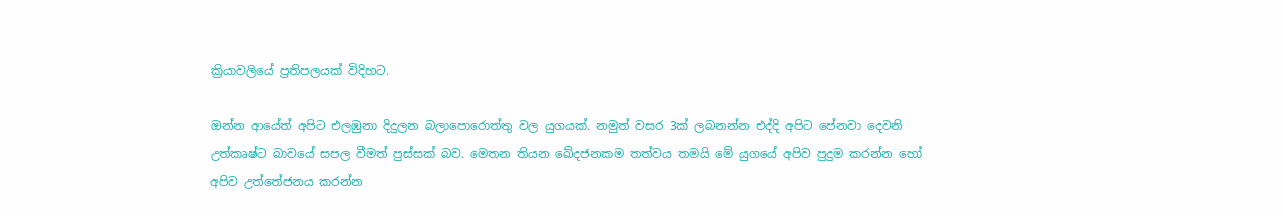ක්‍රියාවලියේ ප්‍රතිපලයක් විදිහට.

ඔන්න ආයේත් අපිට එලඹුනා දිදුලන බලාපොරොත්තු වල යුගයක්. නමුත් වසර 3ක් ලබනන්න එද්දි අපිට පේනවා දෙවනි උත්කෘෂ්ට බාවයේ සපල වීමත් පුස්සක් බව. මෙතන තියන ඛේදජනකම තත්වය තමයි මේ යුගයේ අපිව පුදුම කරන්න හෝ අපිව උත්තේජනය කරන්න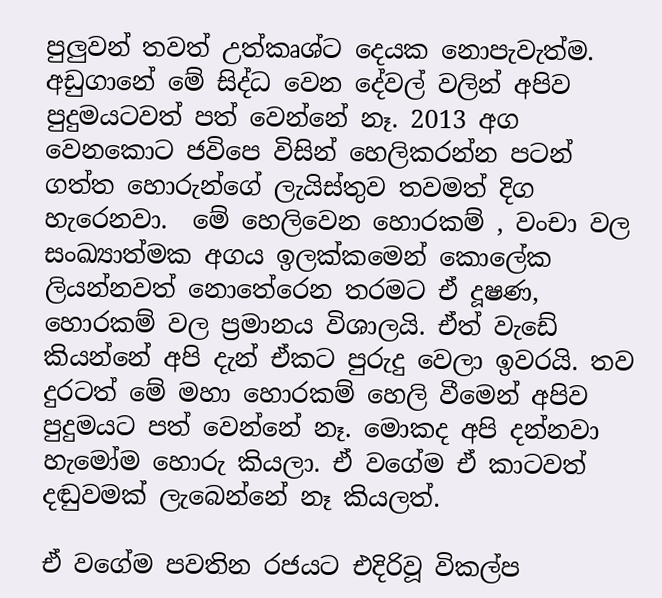පුලුවන් තවත් උත්කෘශ්ට දෙයක නොපැවැත්ම. අඩුගානේ මේ සිද්ධ වෙන දේවල් වලින් අපිව පුදුමයටවත් පත් වෙන්නේ නෑ. 2013 අග වෙනකොට ජවිපෙ විසින් හෙලිකරන්න පටන් ගත්ත හොරුන්ගේ ලැයිස්තුව තවමත් දිග හැරෙනවා.  මේ හෙලිවෙන හොරකම් , වංචා වල සංඛ්‍යාත්මක අගය ඉලක්කමෙන් කොලේක ලියන්නවත් නොතේරෙන තරමට ඒ දූෂණ, හොරකම් වල ප්‍රමානය විශාලයි. ඒත් වැඩේ කියන්නේ අපි දැන් ඒකට පුරුදු වෙලා ඉවරයි. තව දුරටත් මේ මහා හොරකම් හෙලි වීමෙන් අපිව පුදුමයට පත් වෙන්නේ නෑ. මොකද අපි දන්නවා හැමෝම හොරු කියලා. ඒ වගේම ඒ කාටවත් දඬුවමක් ලැබෙන්නේ නෑ කියලත්.

ඒ වගේම පවතින රජයට එදිරිවූ විකල්ප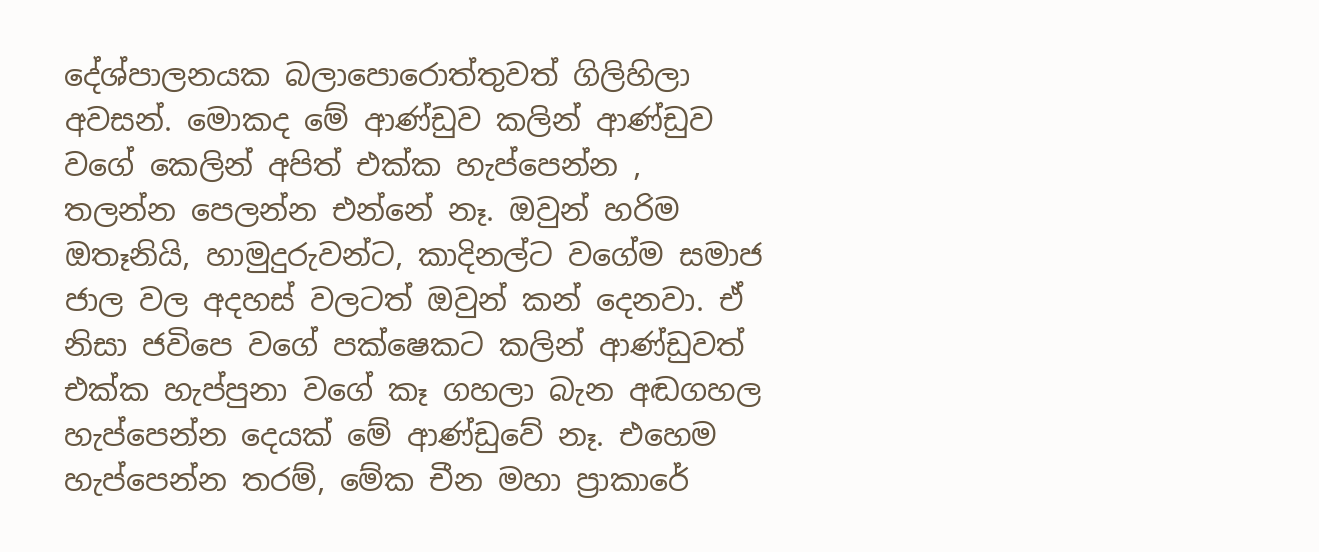දේශ්පාලනයක බලාපොරොත්තුවත් ගිලිහිලා අවසන්. මොකද මේ ආණ්ඩුව කලින් ආණ්ඩුව වගේ කෙලින් අපිත් එක්ක හැප්පෙන්න , තලන්න පෙලන්න එන්නේ නෑ. ඔවුන් හරිම ඔතෑනියි, හාමුදුරුවන්ට, කාදිනල්ට වගේම සමාජ ජාල වල අදහස් වලටත් ඔවුන් කන් දෙනවා. ඒ නිසා ජවිපෙ වගේ පක්ෂෙකට කලින් ආණ්ඩුවත් එක්ක හැප්පුනා වගේ කෑ ගහලා බැන අඬගහල හැප්පෙන්න දෙයක් මේ ආණ්ඩුවේ නෑ. එහෙම හැප්පෙන්න තරම්, මේක චීන මහා ප්‍රාකාරේ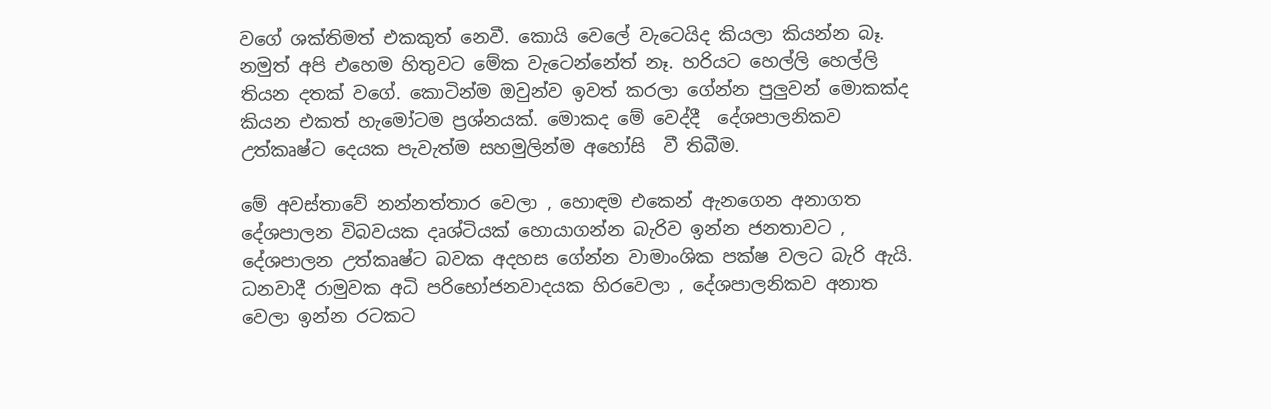වගේ ශක්තිමත් එකකුත් නෙවී. කොයි වෙලේ වැටෙයිද කියලා කියන්න බෑ. නමුත් අපි එහෙම හිතුවට මේක වැටෙන්නේත් නෑ. හරියට හෙල්ලි හෙල්ලි තියන දතක් වගේ. කොටින්ම ඔවුන්ව ඉවත් කරලා ගේන්න පුලුවන් මොකක්ද කියන එකත් හැමෝටම ප්‍රශ්නයක්. මොකද මේ වෙද්දී  දේශපාලනිකව උත්කෘෂ්ට දෙයක පැවැත්ම සහමුලින්ම අහෝසි  වී තිබීම.

මේ අවස්තාවේ නන්නත්තාර වෙලා , හොඳම එකෙන් ඇනගෙන අනාගත දේශපාලන විබවයක දෘශ්ටියක් හොයාගන්න බැරිව ඉන්න ජනතාවට , දේශපාලන උත්කෘෂ්ට බවක අදහස ගේන්න වාමාංශික පක්ෂ වලට බැරි ඇයි. ධනවාදී රාමුවක අධි පරිභෝජනවාදයක හිරවෙලා , දේශපාලනිකව අනාත වෙලා ඉන්න රටකට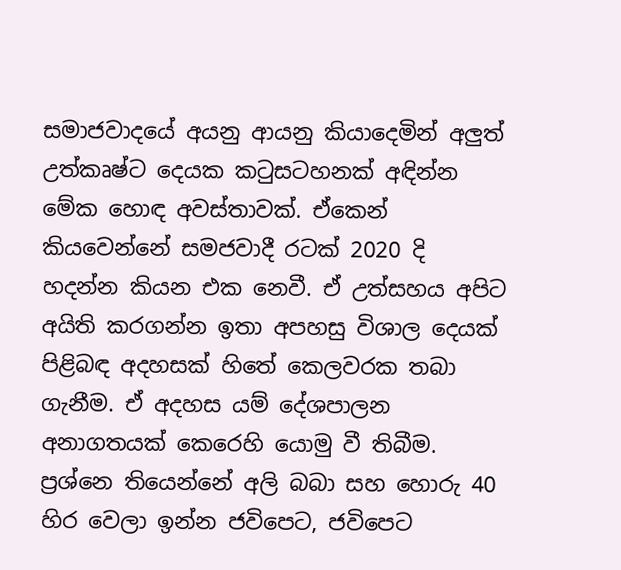සමාජවාදයේ අයනු ආයනු කියාදෙමින් අලුත් උත්කෘෂ්ට දෙයක කටුසටහනක් අඳින්න මේක හොඳ අවස්තාවක්. ඒකෙන් කියවෙන්නේ සමජවාදී රටක් 2020 දි හදන්න කියන එක නෙවී. ඒ උත්සහය අපිට අයිති කරගන්න ඉතා අපහසු විශාල දෙයක් පිළිබඳ අදහසක් හිතේ කෙලවරක තබා ගැනීම. ඒ අදහස යම් දේශපාලන අනාගතයක් කෙරෙහි යොමු වී තිබීම. ප්‍රශ්නෙ තියෙන්නේ අලි බබා සහ හොරු 40 හිර වෙලා ඉන්න ජවිපෙට, ජවිපෙට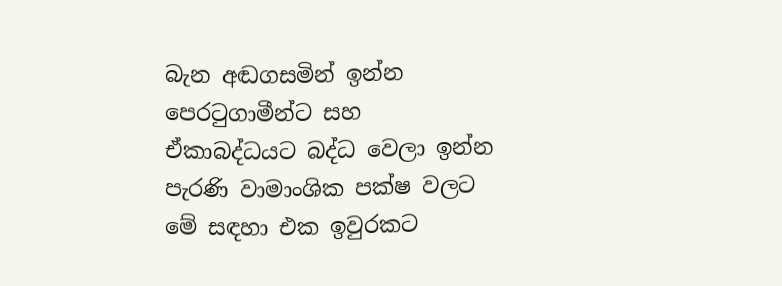බැන අඬගසමින් ඉන්න පෙරටුගාමීන්ට සහ ඒකාබද්ධයට බද්ධ වෙලා ඉන්න පැරණි වාමාංශික පක්ෂ වලට මේ සඳහා එක ඉවුරකට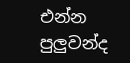එන්න පුලුවන්ද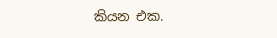කියන එක.